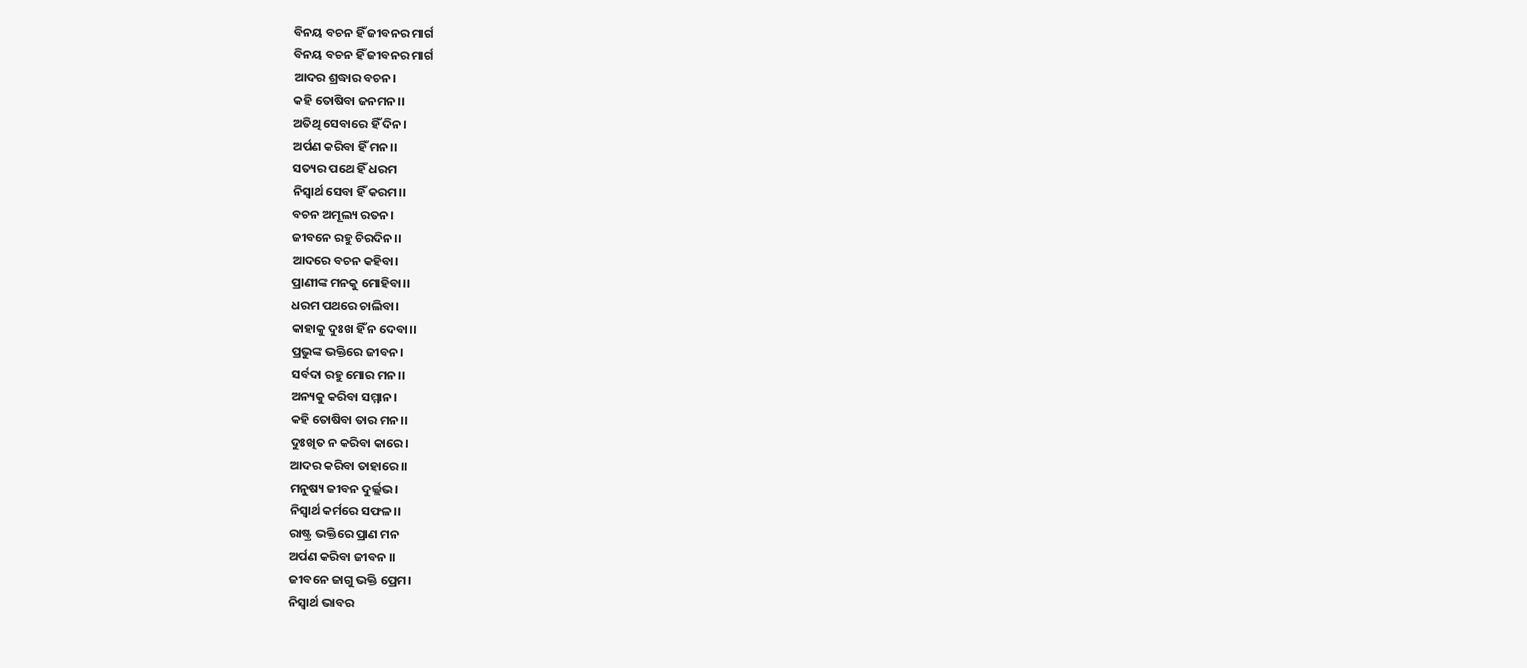ବିନୟ ବଚନ ହିଁ ଜୀବନର ମାର୍ଗ
ବିନୟ ବଚନ ହିଁ ଜୀବନର ମାର୍ଗ
ଆଦର ଶ୍ରଦ୍ଧାର ବଚନ।
କହି ତୋଷିବା ଜନମନ।।
ଅତିଥି ସେବାରେ ହିଁ ଦିନ।
ଅର୍ପଣ କରିବା ହିଁ ମନ।।
ସତ୍ୟର ପଥେ ହିଁ ଧରମ
ନିସ୍ବାର୍ଥ ସେବା ହିଁ କରମ।।
ବଚନ ଅମୂଲ୍ୟ ରତନ।
ଜୀବନେ ରହୁ ଚିରଦିନ।।
ଆଦରେ ବଚନ କହିବା।
ପ୍ରାଣୀଙ୍କ ମନକୁ ମୋହିବା।।
ଧରମ ପଥରେ ଚାଲିବା।
କାହାକୁ ଦୁଃଖ ହିଁ ନ ଦେବା।।
ପ୍ରଭୁଙ୍କ ଭକ୍ତିରେ ଜୀବନ।
ସର୍ବଦା ରହୁ ମୋର ମନ।।
ଅନ୍ୟକୁ କରିବା ସମ୍ମାନ।
କହି ତୋଷିବା ତାର ମନ।।
ଦୁଃଖିତ ନ କରିବା କାରେ।
ଆଦର କରିବା ତାହାରେ।।
ମନୁଷ୍ୟ ଜୀବନ ଦୁର୍ଲ୍ଲଭ।
ନିସ୍ବାର୍ଥ କର୍ମରେ ସଫଳ।।
ରାଷ୍ଟ୍ର ଭକ୍ତିରେ ପ୍ରାଣ ମନ
ଅର୍ପଣ କରିବା ଜୀବନ ।।
ଜୀବନେ ଜାଗୁ ଭକ୍ତି ପ୍ରେମ।
ନିସ୍ବାର୍ଥ ଭାବର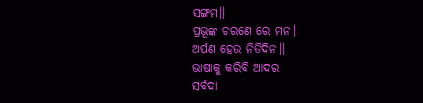ସଙ୍ଗମ।।
ପ୍ରଭୂଙ୍କ ଚରଣେ ରେ ମନ।
ଅର୍ପଣ ହେଉ ନିତିଦିନ।।
ଭାଷାକୁ କରିବି ଆଦର
ସର୍ବଦା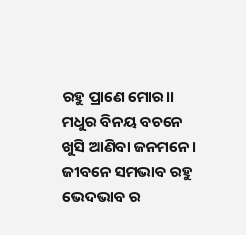ରହୁ ପ୍ରାଣେ ମୋର।।
ମଧୁର ବିନୟ ବଚନେ
ଖୁସି ଆଣିବା ଜନମନେ।
ଜୀବନେ ସମଭାବ ରହୁ
ଭେଦଭାବ ର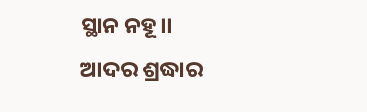ସ୍ଥାନ ନହୂ।।
ଆଦର ଶ୍ରଦ୍ଧାର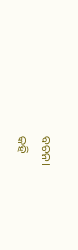ବଚନ।
କହି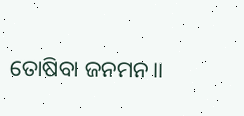ତୋଷିବା ଜନମନ।।